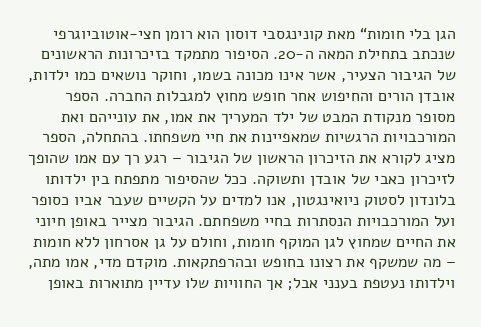הגן בלי חומות“ מאת קונינגסבי דוסון הוא רומן חצי-אוטוביוגרפי שנכתב בתחילת המאה ה-20. הסיפור מתמקד בזיכרונות הראשונים של הגיבור הצעיר, אשר אינו מכונה בשמו, וחוקר נושאים כמו ילדות, אובדן הורים והחיפוש אחר חופש מחוץ למגבלות החברה. הספר מסופר מנקודת המבט של ילד המעריך את אמו, את עונייהם ואת המורכבויות הרגשיות שמאפיינות את חיי משפחתו. בהתחלה, הספר מציג לקורא את הזיכרון הראשון של הגיבור – רגע רך עם אמו שהופך לזיכרון כאבי של אובדן ותשוקה. ככל שהסיפור מתפתח בין ילדותו בלונדון לסטוק ניואינגטון, אנו למדים על הקשיים שעבר אביו כסופר ועל המורכבויות הנסתרות בחיי משפחתם. הגיבור מצייר באופן חיוני את החיים שמחוץ לגן המוקף חומות, וחולם על גן אסרחון ללא חומות – מה שמשקף את רצונו בחופש ובהרפתקאות. מוקדם מדי, אמו מתה, וילדותו נעטפת בענני אבל; אך החוויות שלו עדיין מתוארות באופן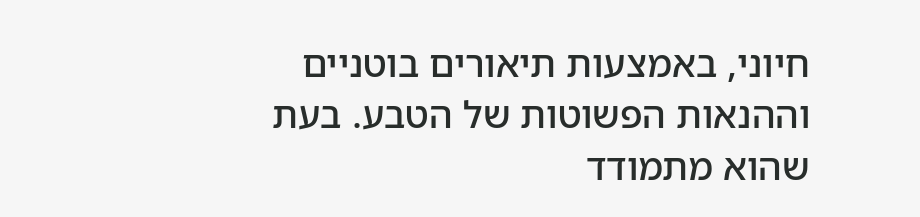חיוני, באמצעות תיאורים בוטניים וההנאות הפשוטות של הטבע. בעת שהוא מתמודד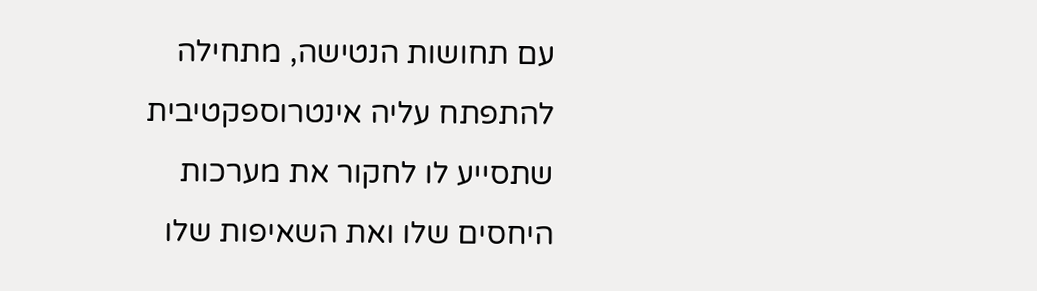עם תחושות הנטישה, מתחילה להתפתח עליה אינטרוספקטיבית שתסייע לו לחקור את מערכות היחסים שלו ואת השאיפות שלו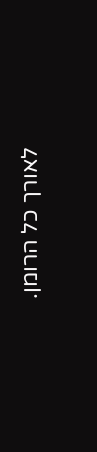לאורך כל הרומן.